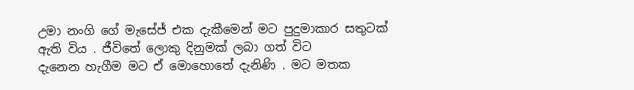උමා නංගි ගේ මැසේජ්‌ එක දැකීමෙන්‌ මට පුදුමාකාර සතුටක්‌ ඇති විය . ජීවිතේ ලොකු දිනුමක්‌ ලබා ගත්‌ විට
දැනෙන හැගීම මට ඒ මොහොතේ දැනිණි . මට මතක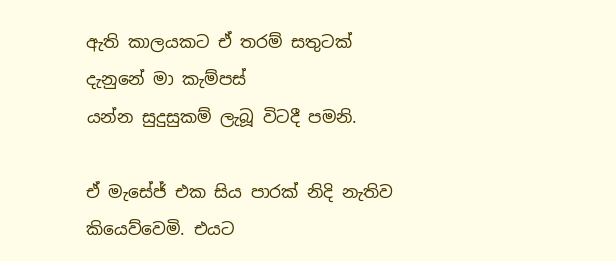ඇති කාලයකට ඒ තරම්‌ සතුටක්‌ දැනුනේ මා කැම්පස්‌
යන්න සුදුසුකම්‌ ලැබූ විටදී පමනි.

ඒ මැසේජ්‌ එක සිය පාරක්‌ නිදි නැතිව කියෙව්වෙමි. එයට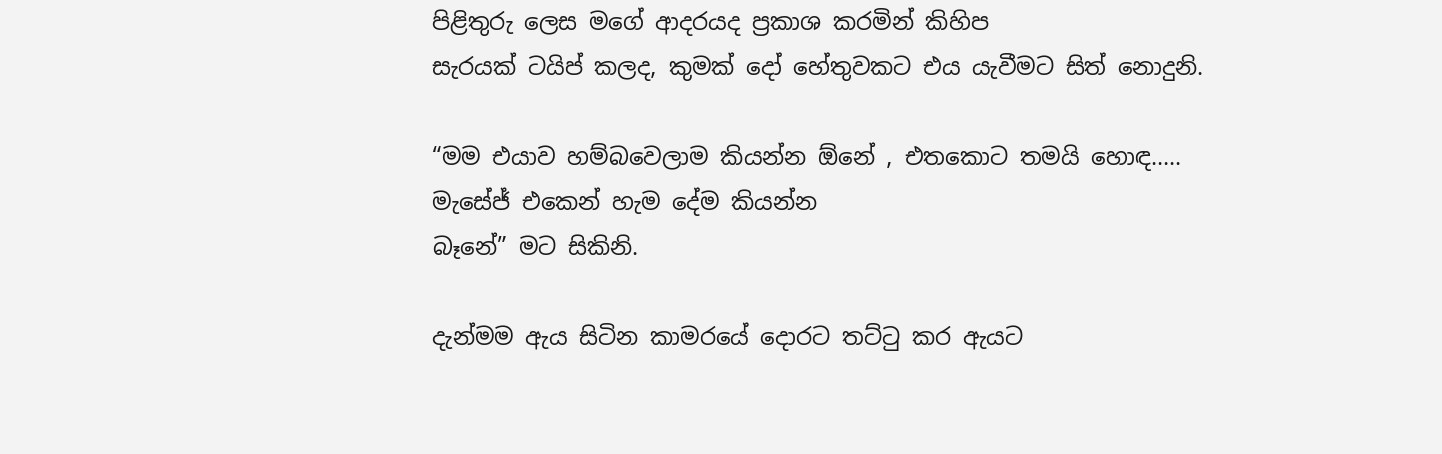පිළිතුරු ලෙස මගේ ආදරයද ප්‍රකාශ කරමින්‌ කිහිප
සැරයක්‌ ටයිප්‌ කලද, කුමක්‌ දෝ හේතුවකට එය යැවීමට සිත්‌ නොදුනි.

“මම එයාව හම්බවෙලාම කියන්න ඕනේ , එතකොට තමයි හොඳ….. මැසේජ්‌ එකෙන්‌ හැම දේම කියන්න
බෑනේ” මට සිකිනි.

දැන්මම ඇය සිටින කාමරයේ දොරට තට්ටු කර ඇයට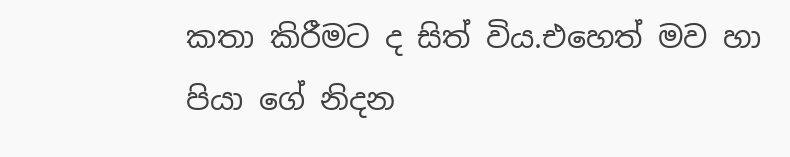කතා කිරීමට ද සිත්‌ විය.එහෙත්‌ මව හා පියා ගේ නිදන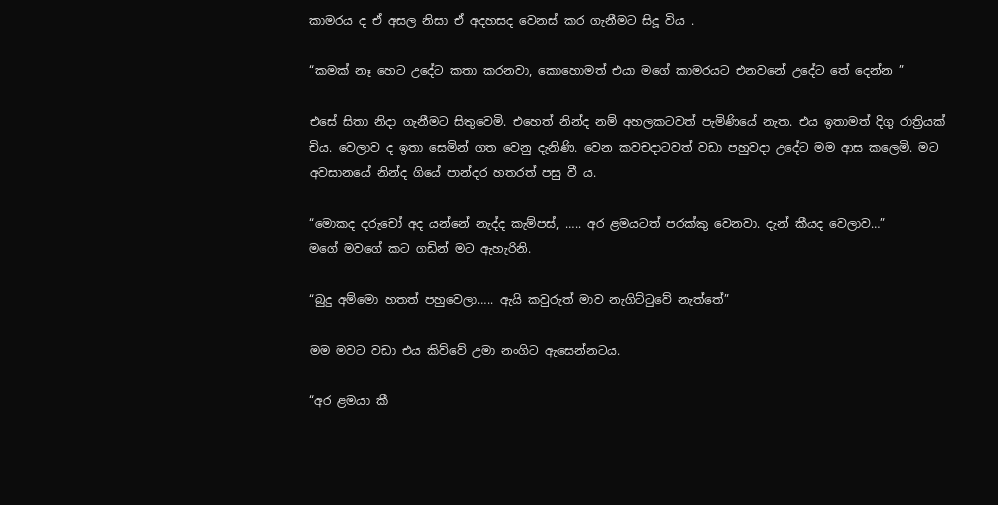කාමරය ද ඒ අසල නිසා ඒ අදහසද වෙනස්‌ කර ගැනීමට සිදූ විය .

“කමක්‌ නෑ හෙට උදේට කතා කරනවා, කොහොමත්‌ එයා මගේ කාමරයට එනවනේ උදේට තේ දෙන්න ”

එසේ සිතා නිදා ගැනීමට සිතුවෙමි. එහෙත්‌ නින්ද නම්‌ අහලකටවත්‌ පැමිණියේ නැත. එය ඉතාමත්‌ දිගු රාත්‍රියක්‌
චිය. වෙලාව ද ඉතා සෙමින්‌ ගත වෙනු දැනිණි. වෙන කවචදාටවත්‌ වඩා පහුවදා උදේට මම ආස කලෙමි. මට
අවසානයේ නින්ද ගියේ පාන්දර හතරත්‌ පසු වී ය.

“මොකද දරුචෝ අද යන්නේ නැද්ද කැම්පස්‌, ….. අර ළමයටත්‌ පරක්කු වෙනවා. දැන්‌ කීයද වෙලාව…”
මගේ මවගේ කට ගඩින්‌ මට ඇහැරිනි.

“බුදු අම්මො හතත්‌ පහුවෙලා….. ඇයි කවුරුත්‌ මාව නැගිට්ටුවේ නැත්තේ”

මම මවට වඩා එය කිව්වේ උමා නංගිට ඇසෙන්නටය.

“අර ළමයා කී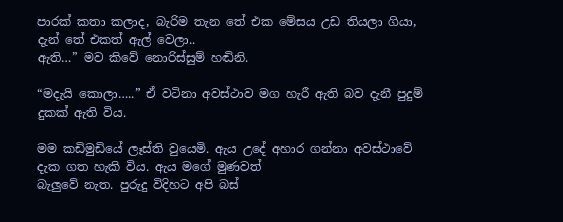පාරක්‌ කතා කලාද, බැරිම තැන තේ එක මේසය උඩ තියලා ගියා, දැන්‌ තේ එකත්‌ ඇල්‌ වෙලා..
ඇති…” මව කිවේ නොරිස්සුම්‌ හඬිනි.

“මදැයි කොලා…..” ඒ වටිනා අවස්ථාව මග හැරී ඇති බව දැනී පුදුම්‌ දුකක්‌ ඇති විය.

මම කඩිමුඩියේ ලෑස්ති වුයෙමි. ඇය උදේ අහාර ගන්නා අවස්ථාවේ දැක ගත හැකි විය. ඇය මගේ මුණවත්‌
බැලුවේ නැත. පුරුදු විදිහට අපි බස්‌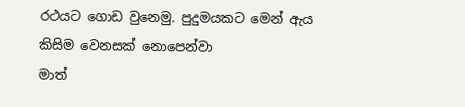රථයට ගොඩ වුනෙමු. පුදුමයකට මෙන්‌ ඇය කිසිම වෙනසක්‌ නොපෙන්වා
මාත්‌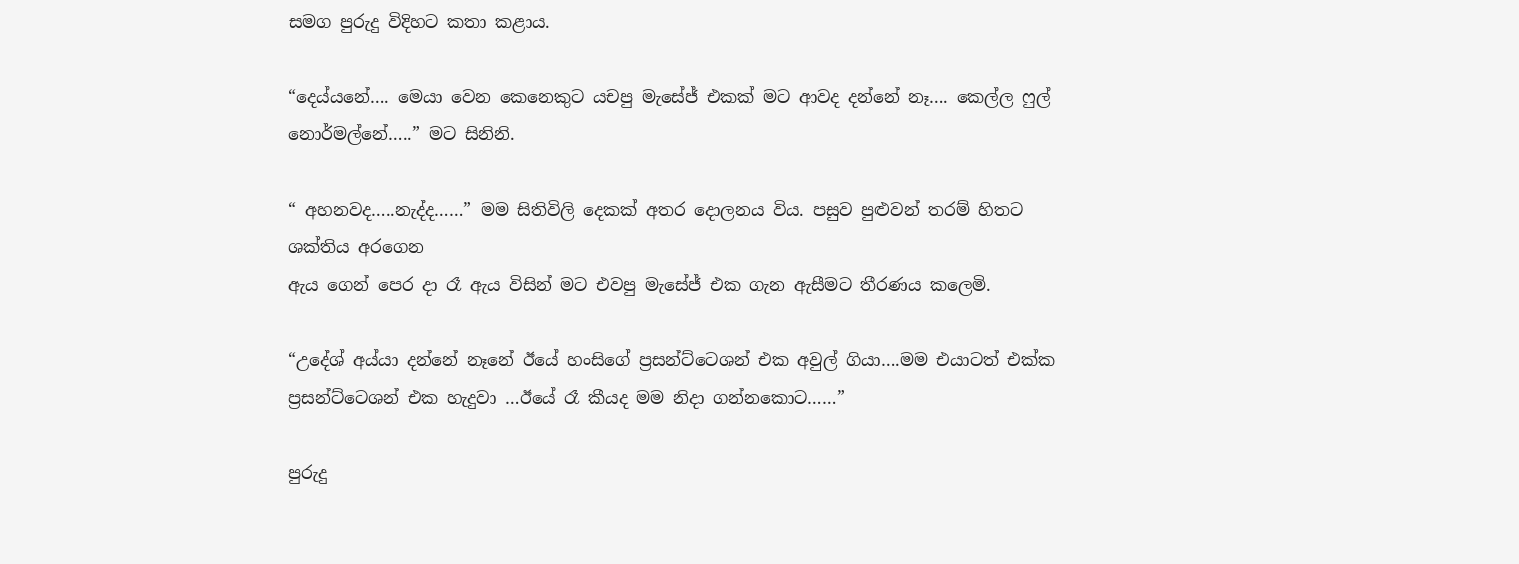සමග පුරුදු විදිහට කතා කළාය.

“දෙය්යනේ…. මෙයා වෙන කෙනෙකුට යචපු මැසේජ්‌ එකක්‌ මට ආවද දන්නේ නෑ…. කෙල්ල ෆුල්‌
නොර්මල්නේ…..” මට සිනිනි.

“ අහනවද…..නැද්ද……” මම සිතිවිලි දෙකක්‌ අතර දොලනය විය. පසුව පුළුවන්‌ තරම්‌ හිතට ශක්තිය අරගෙන
ඇය ගෙන්‌ පෙර දා රෑ ඇය විසින්‌ මට එවපු මැසේජ්‌ එක ගැන ඇසීමට තීරණය කලෙමි.

“උදේශ්‌ අය්යා දන්නේ නෑනේ ඊයේ හංසිගේ ප්‍රසන්ට්ටෙශන්‌ එක අවුල්‌ ගියා….මම එයාටත්‌ එක්ක
ප්‍රසන්ට්ටෙශන්‌ එක හැදුවා …ඊයේ රෑ කීයද මම නිදා ගන්නකොට……”

පුරුදු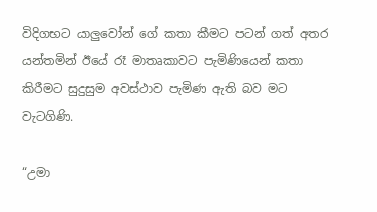විදිගභට යාලුවෝන්‌ ගේ කතා කීමට පටන්‌ ගත්‌ අතර යන්තමින්‌ ඊයේ රෑ මාතෘකාවට පැමිණියෙන්‌ කතා
කිරීමට සුදුසුම අවස්ථාව පැමිණ ඇති බව මට වැටගිණි.

“උමා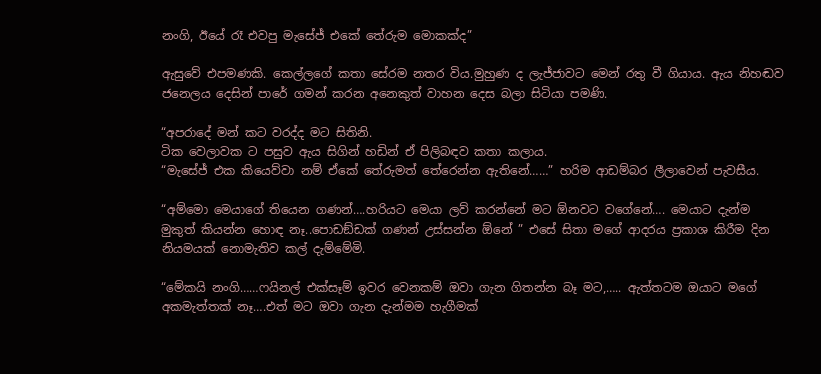නංගි, ඊයේ රෑ එවපු මැසේජ්‌ එකේ තේරුම මොකක්ද”

ඇසුවේ එපමණකි. කෙල්ලගේ කතා සේරම නතර විය.මුහුණ ද ලැජ්ජාවට මෙන්‌ රතු වී ගියාය. ඇය නිහඬව
ජනෙලය දෙසින්‌ පාරේ ගමන්‌ කරන අනෙකුත්‌ වාහන දෙස බලා සිටියා පමණි.

“අපරාදේ මන්‌ කට වරද්ද මට සිතිනි.
ටික වෙලාවක ට පසුව ඇය සිගින්‌ හඩින්‌ ඒ පිලිබඳව කතා කලාය.
“මැසේජ්‌ එක කියෙව්වා නම්‌ ඒකේ තේරුමත්‌ තේරෙන්න ඇතිනේ……” හරිම ආඩම්බර ලීලාවෙන්‌ පැවසීය.

“අම්මො මෙයාගේ තියෙන ගණන්‌….හරියට මෙයා ලව්‌ කරන්නේ මට ඕනවට වගේනේ…. මෙයාට දැන්ම
මුකුත්‌ කියන්න හොඳ නෑ..පොඩඞ්ඩක්‌ ගණන්‌ උස්සන්න ඕනේ ” එසේ සිතා මගේ ආදරය ප්‍රකාශ කිරීම දින
නියමයක්‌ නොමැතිව කල්‌ දැම්මේමි.

“මේකයි නංගි……ෆයිනල්‌ එක්සෑම්‌ ඉවර වෙනකම්‌ ඔවා ගැන ගිතන්න බෑ මට,….. ඇත්තටම ඔයාට මගේ
අකමැත්තක්‌ නෑ….එත්‌ මට ඔවා ගැන දැන්මම හැගීමක්‌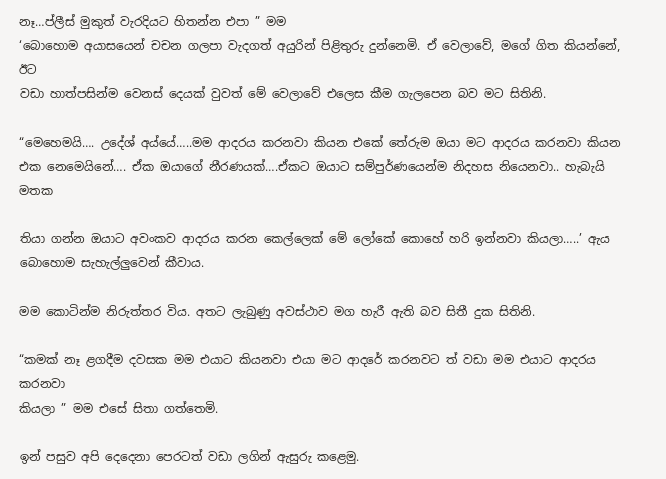නෑ…ප්ලීස්‌ මුකුත්‌ වැරදියට හිතන්න එපා ” මම
‘බොහොම අයාසයෙන්‌ චචන ගලපා වැදගත්‌ අයුරින්‌ පිළිතුරු දුන්නෙමි. ඒ වෙලාවේ, මගේ ගිත කියන්නේ, ඊට
වඩා හාත්පසින්ම වෙනස්‌ දෙයක්‌ වුවත්‌ මේ වෙලාවේ එලෙස කීම ගැලපෙන බව මට සිතිනි.

“මෙහෙමයි…. උදේශ්‌ අය්යේ…..මම ආදරය කරනවා කියන එකේ තේරුම ඔයා මට ආදරය කරනවා කියන
එක නෙමෙයිනේ…. ඒක ඔයාගේ නීරණයක්‌….ඒකට ඔයාට සම්පුර්ණයෙන්ම නිදහස නියෙනවා.. හැබැයි මතක

තියා ගන්න ඔයාට අවංකව ආදරය කරන කෙල්ලෙක්‌ මේ ලෝකේ කොහේ හරි ඉන්නවා කියලා…..’ ඇය
බොහොම සැහැල්ලුවෙන්‌ කීවාය.

මම කොටින්ම නිරුත්තර විය. අතට ලැබුණු අවස්ථාව මග හැරී ඇති බව සිතී දුක සිතිනි.

“කමක්‌ නෑ ළගදීම දවසක මම එයාට කියනවා එයා මට ආදරේ කරනවට ත්‌ වඩා මම එයාට ආදරය කරනවා
කියලා ” මම එසේ සිතා ගත්තෙමි.

ඉන්‌ පසුව අපි දෙදෙනා පෙරටත්‌ වඩා ලගින්‌ ඇසුරු කළෙමු.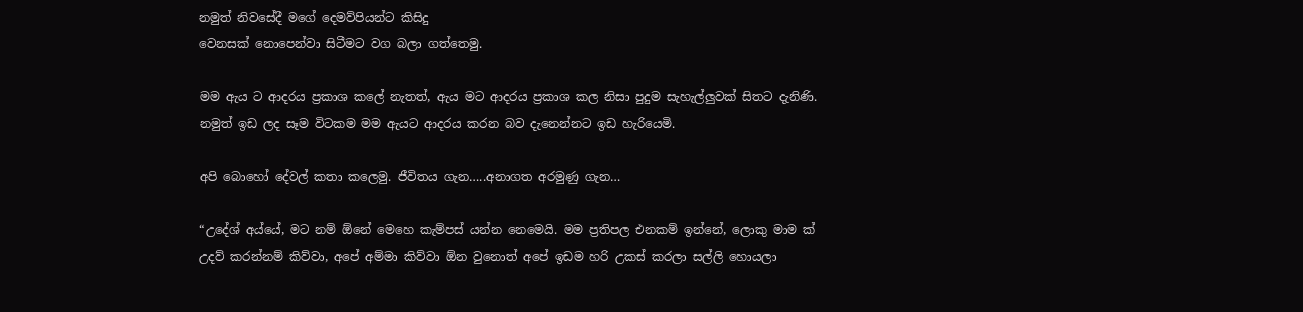නමුත්‌ නිවසේදී මගේ දෙමව්පියන්ට කිසිදු
වෙනසක්‌ නොපෙන්වා සිටීමට වග බලා ගත්තෙමු.

මම ඇය ට ආදරය ප්‍රකාශ කලේ නැතත්‌, ඇය මට ආදරය ප්‍රකාශ කල නිසා පුදුම සැහැල්ලුවක්‌ සිතට දැනිණි.
නමුත්‌ ඉඩ ලද සෑම විටකම මම ඇයට ආදරය කරන බව දැනෙන්නට ඉඩ හැරියෙමි.

අපි බොහෝ දේවල්‌ කතා කලෙමු. ජීවිතය ගැන…..අනාගත අරමුණු ගැන…

“උදේශ්‌ අය්යේ, මට නම්‌ ඕනේ මෙහෙ කැම්පස්‌ යන්න නෙමෙයි. මම ප්‍රතිපල එනකම්‌ ඉන්නේ, ලොකු මාම ක්‌
උදව්‌ කරන්නම්‌ කිව්වා, අපේ අම්මා කිව්වා ඕන වුනොත්‌ අපේ ඉඩම හරි උකස්‌ කරලා සල්ලි හොයලා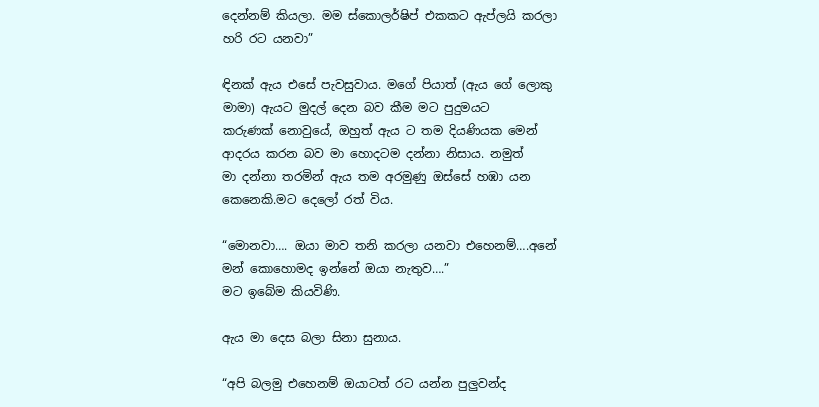දෙන්නම්‌ කියලා. මම ස්කොලර්ෂිප්‌ එකකට ඇප්ලයි කරලා හරි රට යනවා”

ඳිනක්‌ ඇය එසේ පැවසුවාය. මගේ පියාත්‌ (ඇය ගේ ලොකු මාමා) ඇයට මුදල්‌ දෙන බව කීම මට පුදුමයට
කරුණක්‌ නොවුයේ, ඔහුත්‌ ඇය ට තම දියණියක මෙන්‌ ආදරය කරන බව මා හොදටම දන්නා නිසාය. නමුත්‌
මා දන්නා තරමින්‌ ඇය තම අරමුණු ඔස්සේ හඹා යන කෙනෙකි.මට දෙලෝ රත්‌ විය.

“මොනවා…. ඔයා මාව තනි කරලා යනවා එහෙනම්‌….අනේ මන්‌ කොහොමද ඉන්නේ ඔයා නැතුව….”
මට ඉබේම කියවිණි.

ඇය මා දෙස බලා සිනා සුනාය.

“අපි බලමු එහෙනම්‌ ඔයාටත්‌ රට යන්න පුලුවන්ද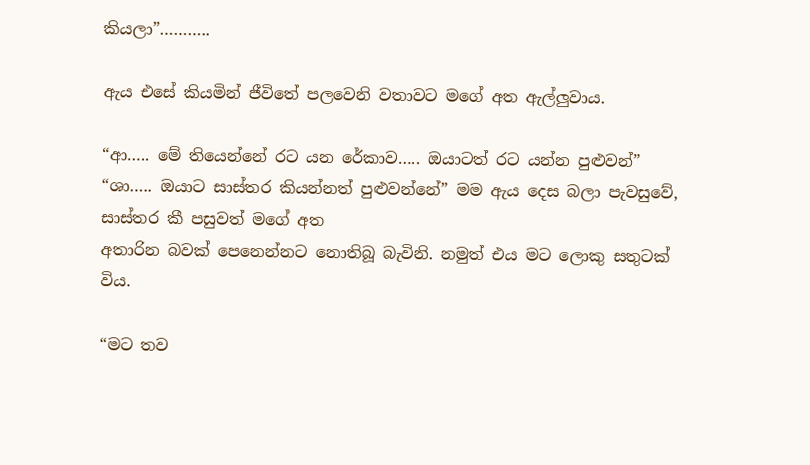කියලා”………..

ඇය එසේ කියමින්‌ ජීවිතේ පලවෙනි වතාවට මගේ අත ඇල්ලුවාය.

“ආ….. මේ තියෙන්නේ රට යන රේකාව….. ඔයාටත්‌ රට යන්න පුළුවන්‌”
“ශා….. ඔයාට සාස්තර කියන්නත්‌ පුළුවන්නේ” මම ඇය දෙස බලා පැවසුවේ, සාස්තර කී පසුවත්‌ මගේ අත
අතාරින බවක්‌ පෙනෙන්නට නොතිබූ බැවිනි. නමුත්‌ එය මට ලොකු සතුටක්‌ විය.

“මට තව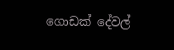ගොඩක්‌ දේවල්‌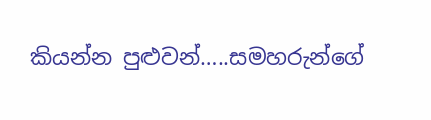කියන්න පුළුවන්‌…..සමහරුන්ගේ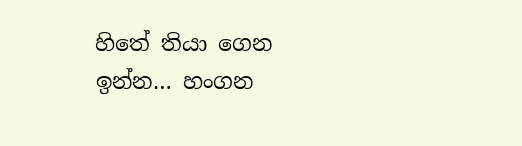හිතේ තියා ගෙන ඉන්න… හංගන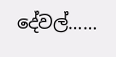දේවල්‌……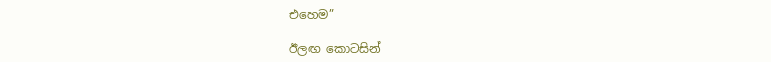එහෙම”

ඊලඟ කොටසින්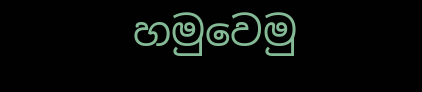හමුවෙමු